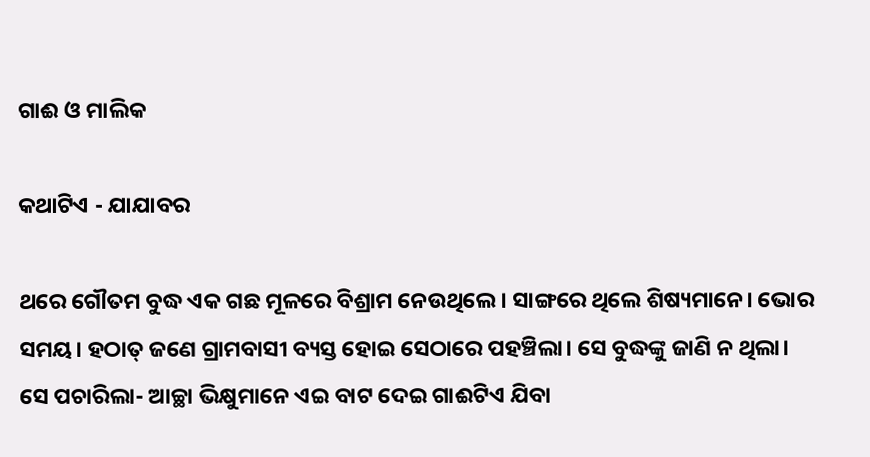ଗାଈ ଓ ମାଲିକ

କଥାଟିଏ - ଯାଯାବର

ଥରେ ଗୌତମ ବୁଦ୍ଧ ଏକ ଗଛ ମୂଳରେ ବିଶ୍ରାମ ନେଉଥିଲେ। ସାଙ୍ଗରେ ଥିଲେ ଶିଷ୍ୟମାନେ। ଭୋର ସମୟ। ହଠାତ୍‌ ଜଣେ ଗ୍ରାମବାସୀ ବ୍ୟସ୍ତ ହୋଇ ସେଠାରେ ପହଞ୍ଚିଲା। ସେ ବୁଦ୍ଧଙ୍କୁ ଜାଣି ନ ଥିଲା। ସେ ପଚାରିଲା- ଆଚ୍ଛା ଭିକ୍ଷୁମାନେ ଏଇ ବାଟ ଦେଇ ଗାଈଟିଏ ଯିବା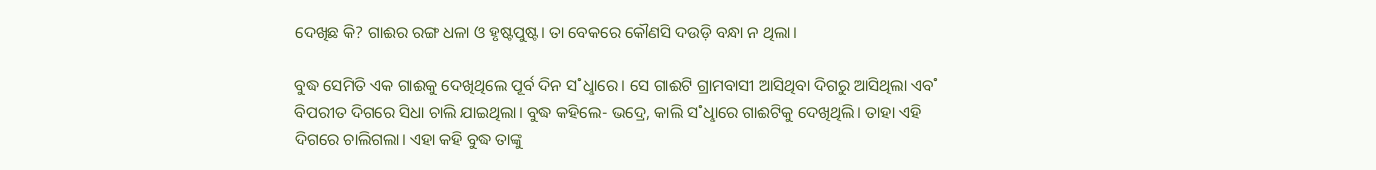ଦେଖିଛ କି? ଗାଈର ରଙ୍ଗ ଧଳା ଓ ହୃଷ୍ଟପୁଷ୍ଟ। ତା ବେକରେ କୌଣସି ଦଉଡ଼ି ବନ୍ଧା ନ ଥିଲା।

ବୁଦ୍ଧ ସେମିତି ଏକ ଗାଈକୁ ଦେଖିଥିଲେ ପୂର୍ବ ଦିନ ସ˚ଧୢାରେ। ସେ ଗାଈଟି ଗ୍ରାମବାସୀ ଆସିଥିବା ଦିଗରୁ ଆସିଥିଲା ଏବ˚ ବିପରୀତ ଦିଗରେ ସିଧା ଚାଲି ଯାଇଥିଲା। ବୁଦ୍ଧ କହିଲେ- ଭଦ୍ରେ, କାଲି ସ˚ଧୢାରେ ଗାଈଟିକୁ ଦେଖିଥିଲି। ତାହା ଏହି ଦିଗରେ ଚାଲିଗଲା। ଏହା କହି ବୁଦ୍ଧ ତାଙ୍କୁ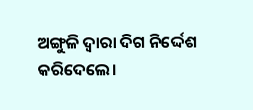ଅଙ୍ଗୁଳି ଦ୍ବାରା ଦିଗ ନିର୍ଦ୍ଦେଶ କରିଦେଲେ।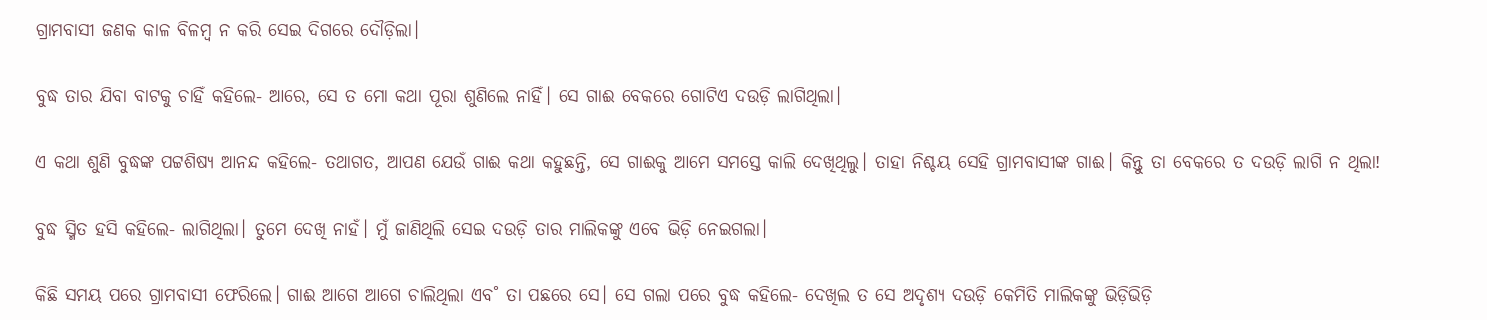ଗ୍ରାମବାସୀ ଜଣକ କାଳ ବିଳମ୍ବ ନ କରି ସେଇ ଦିଗରେ ଦୌଡ଼ିଲା।

ବୁଦ୍ଧ ତାର ଯିବା ବାଟକୁ ଚାହିଁ କହିଲେ- ଆରେ, ସେ ତ ମୋ କଥା ପୂରା ଶୁଣିଲେ ନାହିଁ। ସେ ଗାଈ ବେକରେ ଗୋଟିଏ ଦଉଡ଼ି ଲାଗିଥିଲା।

ଏ କଥା ଶୁଣି ବୁଦ୍ଧଙ୍କ ପଟ୍ଟଶିଷ୍ୟ ଆନନ୍ଦ କହିଲେ- ତଥାଗତ, ଆପଣ ଯେଉଁ ଗାଈ କଥା କହୁଛନ୍ତି, ସେ ଗାଈକୁ ଆମେ ସମସ୍ତେ କାଲି ଦେଖିଥିଲୁ। ତାହା ନିଶ୍ଚୟ ସେହି ଗ୍ରାମବାସୀଙ୍କ ଗାଈ। କିନ୍ତୁ ତା ବେକରେ ତ ଦଉଡ଼ି ଲାଗି ନ ଥିଲା!

ବୁଦ୍ଧ ସ୍ମିତ ହସି କହିଲେ- ଲାଗିଥିଲା। ତୁମେ ଦେଖି ନାହଁ। ମୁଁ ଜାଣିଥିଲି ସେଇ ଦଉଡ଼ି ତାର ମାଲିକଙ୍କୁ ଏବେ ଭିଡ଼ି ନେଇଗଲା।

କିଛି ସମୟ ପରେ ଗ୍ରାମବାସୀ ଫେରିଲେ। ଗାଈ ଆଗେ ଆଗେ ଚାଲିଥିଲା ଏବ˚ ତା ପଛରେ ସେ। ସେ ଗଲା ପରେ ବୁଦ୍ଧ କହିଲେ- ଦେଖିଲ ତ ସେ ଅଦୃଶ୍ୟ ଦଉଡ଼ି କେମିତି ମାଲିକଙ୍କୁ ଭିଡ଼ିଭିଡ଼ି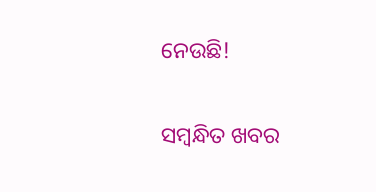ନେଉଛି!

ସମ୍ବନ୍ଧିତ ଖବର